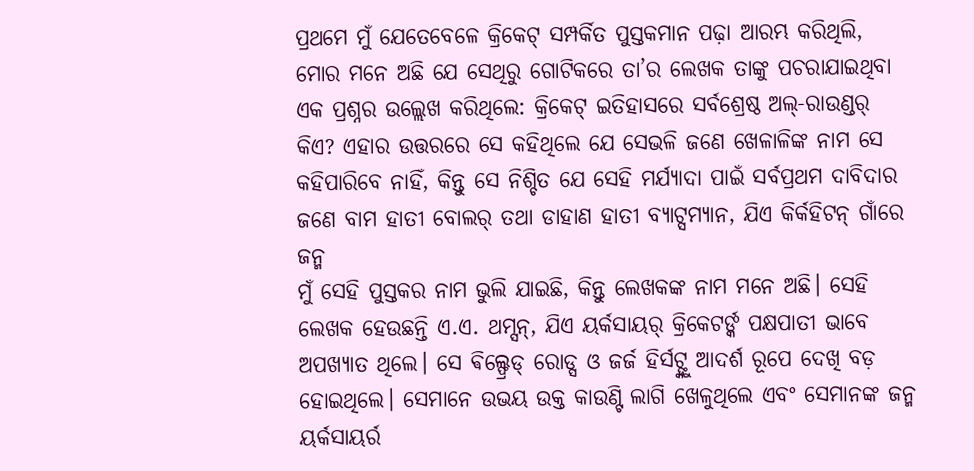ପ୍ରଥମେ ମୁଁ ଯେତେବେଳେ କ୍ରିକେଟ୍ ସମ୍ପର୍କିତ ପୁସ୍ତକମାନ ପଢ଼ା ଆରମ୍ଭ କରିଥିଲି, ମୋର ମନେ ଅଛି ଯେ ସେଥିରୁ ଗୋଟିକରେ ତା’ର ଲେଖକ ତାଙ୍କୁ ପଚରାଯାଇଥିବା ଏକ ପ୍ରଶ୍ନର ଉଲ୍ଲେଖ କରିଥିଲେ: କ୍ରିକେଟ୍ ଇତିହାସରେ ସର୍ବଶ୍ରେଷ୍ଠ ଅଲ୍-ରାଉଣ୍ଡର୍ କିଏ? ଏହାର ଉତ୍ତରରେ ସେ କହିଥିଲେ ଯେ ସେଭଳି ଜଣେ ଖେଳାଳିଙ୍କ ନାମ ସେ କହିପାରିବେ ନାହିଁ, କିନ୍ତୁ ସେ ନିଶ୍ଚିତ ଯେ ସେହି ମର୍ଯ୍ୟାଦା ପାଇଁ ସର୍ବପ୍ରଥମ ଦାବିଦାର ଜଣେ ବାମ ହାତୀ ବୋଲର୍ ତଥା ଡାହାଣ ହାତୀ ବ୍ୟାଟ୍ସମ୍ୟାନ, ଯିଏ କିର୍କହିଟନ୍ ଗାଁରେ ଜନ୍ମ
ମୁଁ ସେହି ପୁସ୍ତକର ନାମ ଭୁଲି ଯାଇଛି, କିନ୍ତୁ ଲେଖକଙ୍କ ନାମ ମନେ ଅଛି। ସେହି ଲେଖକ ହେଉଛନ୍ତି ଏ.ଏ. ଥମ୍ସନ୍, ଯିଏ ୟର୍କସାୟର୍ କ୍ରିକେଟର୍ଙ୍କ ପକ୍ଷପାତୀ ଭାବେ ଅପଖ୍ୟାତ ଥିଲେ। ସେ ଵିଲ୍ଫ୍ରେଡ୍ ରୋଡ୍ସ ଓ ଜର୍ଜ ହିର୍ସଟ୍ଙ୍କୁ ଆଦର୍ଶ ରୂପେ ଦେଖି ବଡ଼ ହୋଇଥିଲେ। ସେମାନେ ଉଭୟ ଉକ୍ତ କାଉଣ୍ଟି ଲାଗି ଖେଳୁଥିଲେ ଏବଂ ସେମାନଙ୍କ ଜନ୍ମ ୟର୍କସାୟର୍ର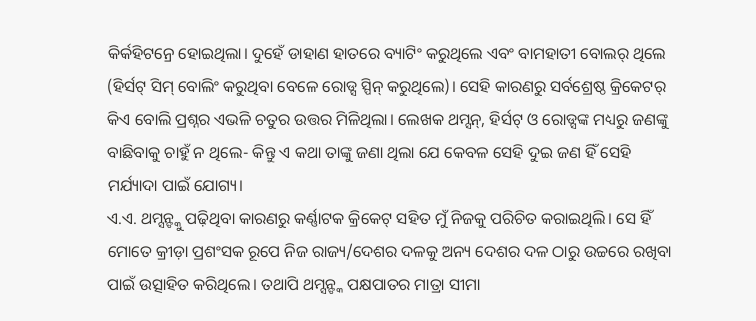କିର୍କହିଟନ୍ରେ ହୋଇଥିଲା। ଦୁହେଁ ଡାହାଣ ହାତରେ ବ୍ୟାଟିଂ କରୁଥିଲେ ଏବଂ ବାମହାତୀ ବୋଲର୍ ଥିଲେ (ହିର୍ସଟ୍ ସିମ୍ ବୋଲିଂ କରୁଥିବା ବେଳେ ରୋଡ୍ସ ସ୍ପିନ୍ କରୁଥିଲେ)। ସେହି କାରଣରୁ ସର୍ବଶ୍ରେଷ୍ଠ କ୍ରିକେଟର୍ କିଏ ବୋଲି ପ୍ରଶ୍ନର ଏଭଳି ଚତୁର ଉତ୍ତର ମିଳିଥିଲା। ଲେଖକ ଥମ୍ସନ୍, ହିର୍ସଟ୍ ଓ ରୋଡ୍ସଙ୍କ ମଧ୍ୟରୁ ଜଣଙ୍କୁ ବାଛିବାକୁ ଚାହୁଁ ନ ଥିଲେ- କିନ୍ତୁ ଏ କଥା ତାଙ୍କୁ ଜଣା ଥିଲା ଯେ କେବଳ ସେହି ଦୁଇ ଜଣ ହିଁ ସେହି ମର୍ଯ୍ୟାଦା ପାଇଁ ଯୋଗ୍ୟ।
ଏ.ଏ. ଥମ୍ସନ୍ଙ୍କୁ ପଢ଼ିଥିବା କାରଣରୁ କର୍ଣ୍ଣାଟକ କ୍ରିକେଟ୍ ସହିତ ମୁଁ ନିଜକୁ ପରିଚିତ କରାଇଥିଲି। ସେ ହିଁ ମୋତେ କ୍ରୀଡ଼ା ପ୍ରଶଂସକ ରୂପେ ନିଜ ରାଜ୍ୟ/ଦେଶର ଦଳକୁ ଅନ୍ୟ ଦେଶର ଦଳ ଠାରୁ ଉଚ୍ଚରେ ରଖିବା ପାଇଁ ଉତ୍ସାହିତ କରିଥିଲେ। ତଥାପି ଥମ୍ସନ୍ଙ୍କ ପକ୍ଷପାତର ମାତ୍ରା ସୀମା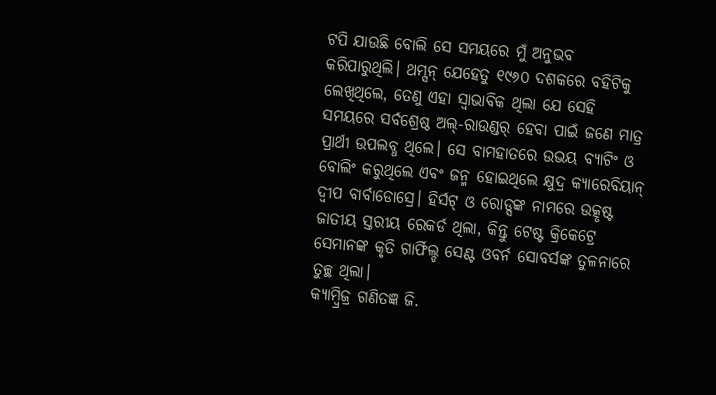ଟପି ଯାଉଛି ବୋଲି ସେ ସମୟରେ ମୁଁ ଅନୁଭବ କରିପାରୁଥିଲି। ଥମ୍ସନ୍ ଯେହେତୁ ୧୯୬୦ ଦଶକରେ ବହିଟିକୁ ଲେଖିଥିଲେ, ତେଣୁ ଏହା ସ୍ବାଭାବିକ ଥିଲା ଯେ ସେହି ସମୟରେ ସର୍ବଶ୍ରେଷ୍ଠ ଅଲ୍-ରାଉଣ୍ଡର୍ ହେବା ପାଇଁ ଜଣେ ମାତ୍ର ପ୍ରାର୍ଥୀ ଉପଲବ୍ଧ ଥିଲେ। ସେ ବାମହାତରେ ଉଭୟ ବ୍ୟାଟିଂ ଓ ବୋଲିଂ କରୁଥିଲେ ଏବଂ ଜନ୍ମ ହୋଇଥିଲେ କ୍ଷୁଦ୍ର କ୍ୟାରେବିୟାନ୍ ଦ୍ବୀପ ବାର୍ବାଡୋସ୍ରେ। ହିର୍ସଟ୍ ଓ ରୋଡ୍ସଙ୍କ ନାମରେ ଉତ୍କୃଷ୍ଟ ଜାତୀୟ ସ୍ତରୀୟ ରେକର୍ଡ ଥିଲା, କିନ୍ତୁ ଟେଷ୍ଟ କ୍ରିକେଟ୍ରେ ସେମାନଙ୍କ କୃତି ଗାର୍ଫିଲ୍ଡ ସେଣ୍ଟ ଓବର୍ନ ସୋବର୍ସଙ୍କ ତୁଳନାରେ ତୁଚ୍ଛ ଥିଲା।
କ୍ୟାମ୍ବ୍ରିଜ୍ର ଗଣିତଜ୍ଞ ଜି.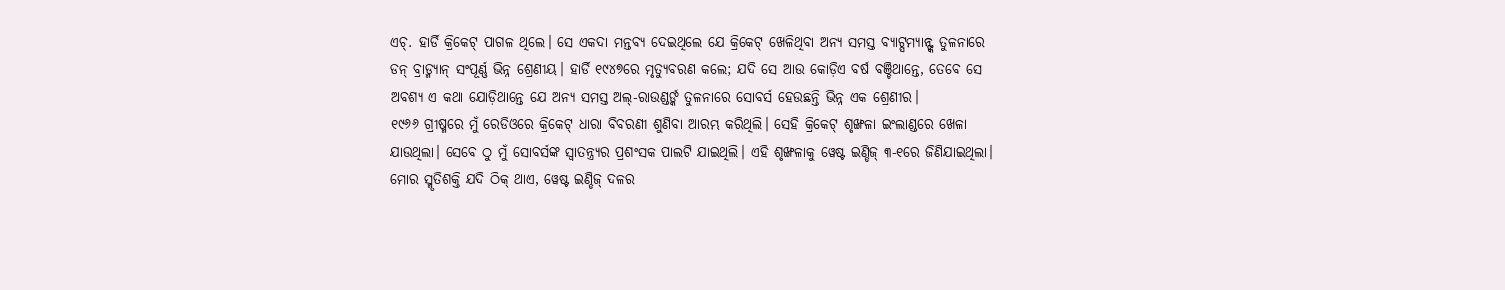ଏଚ୍. ହାର୍ଡି କ୍ରିକେଟ୍ ପାଗଳ ଥିଲେ। ସେ ଏକଦା ମନ୍ତବ୍ୟ ଦେଇଥିଲେ ଯେ କ୍ରିକେଟ୍ ଖେଳିଥିବା ଅନ୍ୟ ସମସ୍ତ ବ୍ୟାଟ୍ସମ୍ୟାନ୍ଙ୍କ ତୁଳନାରେ ଡନ୍ ବ୍ରାଡ୍ମ୍ୟାନ୍ ସଂପୂର୍ଣ୍ଣ ଭିନ୍ନ ଶ୍ରେଣୀୟ। ହାର୍ଡି ୧୯୪୭ରେ ମୃତ୍ୟୁବରଣ କଲେ; ଯଦି ସେ ଆଉ କୋଡ଼ିଏ ବର୍ଷ ବଞ୍ଚିଥାନ୍ତେ, ତେବେ ସେ ଅବଶ୍ୟ ଏ କଥା ଯୋଡ଼ିଥାନ୍ତେ ଯେ ଅନ୍ୟ ସମସ୍ତ ଅଲ୍-ରାଉଣ୍ଡର୍ଙ୍କ ତୁଳନାରେ ସୋବର୍ସ ହେଉଛନ୍ତି ଭିନ୍ନ ଏକ ଶ୍ରେଣୀର।
୧୯୬୬ ଗ୍ରୀଷ୍ମରେ ମୁଁ ରେଡିଓରେ କ୍ରିକେଟ୍ ଧାରା ବିବରଣୀ ଶୁଣିବା ଆରମ୍ଭ କରିଥିଲି। ସେହି କ୍ରିକେଟ୍ ଶୃଙ୍ଖଳା ଇଂଲାଣ୍ଡରେ ଖେଳା ଯାଉଥିଲା। ସେବେ ଠୁ ମୁଁ ସୋବର୍ସଙ୍କ ସ୍ବାତନ୍ତ୍ର୍ୟର ପ୍ରଶଂସକ ପାଲଟି ଯାଇଥିଲି। ଏହି ଶୃଙ୍ଖଳାକୁ ୱେଷ୍ଟ ଇଣ୍ଡିଜ୍ ୩-୧ରେ ଜିଣିଯାଇଥିଲା। ମୋର ସ୍ମୃତିଶକ୍ତି ଯଦି ଠିକ୍ ଥାଏ, ୱେଷ୍ଟ ଇଣ୍ଡିଜ୍ ଦଳର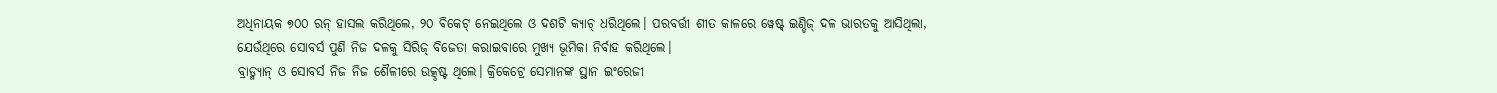ଅଧିନାୟକ ୭୦୦ ରନ୍ ହାସଲ କରିଥିଲେ, ୨୦ ଵିକେଟ୍ ନେଇଥିଲେ ଓ ଦଶଟି କ୍ୟାଚ୍ ଧରିଥିଲେ। ପରବର୍ତ୍ତୀ ଶୀତ କାଳରେ ୱେଷ୍ଟ୍ ଇଣ୍ଡିଜ୍ ଦଳ ଭାରତକୁ ଆସିଥିଲା, ଯେଉଁଥିରେ ସୋବର୍ସ ପୁଣି ନିଜ ଦଳକୁ ସିରିଜ୍ ବିଜେତା କରାଇବାରେ ମୁଖ୍ୟ ଭୂମିକା ନିର୍ବାହ କରିଥିଲେ।
ବ୍ରାଡ୍ମ୍ୟାନ୍ ଓ ସୋବର୍ସ ନିଜ ନିଜ ଶୈଳୀରେ ଉତ୍କୃଷ୍ଟ ଥିଲେ। କ୍ରିକେଟ୍ରେ ସେମାନଙ୍କ ସ୍ଥାନ ଇଂରେଜୀ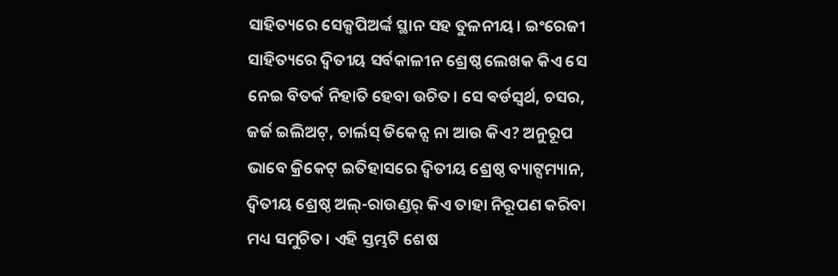ସାହିତ୍ୟରେ ସେକ୍ସପିଅର୍ଙ୍କ ସ୍ଥାନ ସହ ତୁଳନୀୟ। ଇଂରେଜୀ ସାହିତ୍ୟରେ ଦ୍ବିତୀୟ ସର୍ବକାଳୀନ ଶ୍ରେଷ୍ଠ ଲେଖକ କିଏ ସେ ନେଇ ବିତର୍କ ନିହାତି ହେବା ଉଚିତ। ସେ ଵର୍ଡସ୍ଵର୍ଥ, ଚସର, ଜର୍ଜ ଇଲିଅଟ୍, ଚାର୍ଲସ୍ ଡିକେନ୍ସ ନା ଆଉ କିଏ? ଅନୁରୂପ ଭାବେ କ୍ରିକେଟ୍ ଇତିହାସରେ ଦ୍ବିତୀୟ ଶ୍ରେଷ୍ଠ ବ୍ୟାଟ୍ସମ୍ୟାନ, ଦ୍ବିତୀୟ ଶ୍ରେଷ୍ଠ ଅଲ୍-ରାଉଣ୍ଡର୍ କିଏ ତାହା ନିରୂପଣ କରିବା ମଧ୍ୟ ସମୁଚିତ। ଏହି ସ୍ତମ୍ଭଟି ଶେଷ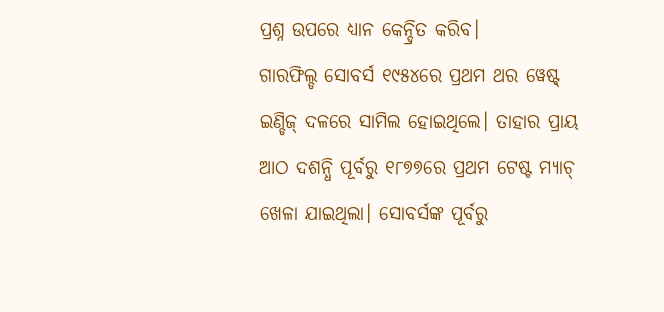ପ୍ରଶ୍ନ ଉପରେ ଧ୍ୟାନ କେନ୍ଦ୍ରିତ କରିବ।
ଗାରଫିଲ୍ଡ ସୋବର୍ସ ୧୯୫୪ରେ ପ୍ରଥମ ଥର ୱେଷ୍ଟ୍ ଇଣ୍ଡିଜ୍ ଦଳରେ ସାମିଲ ହୋଇଥିଲେ। ତାହାର ପ୍ରାୟ ଆଠ ଦଶନ୍ଧି ପୂର୍ବରୁ ୧୮୭୭ରେ ପ୍ରଥମ ଟେଷ୍ଟ ମ୍ୟାଚ୍ ଖେଳା ଯାଇଥିଲା। ସୋବର୍ସଙ୍କ ପୂର୍ବରୁ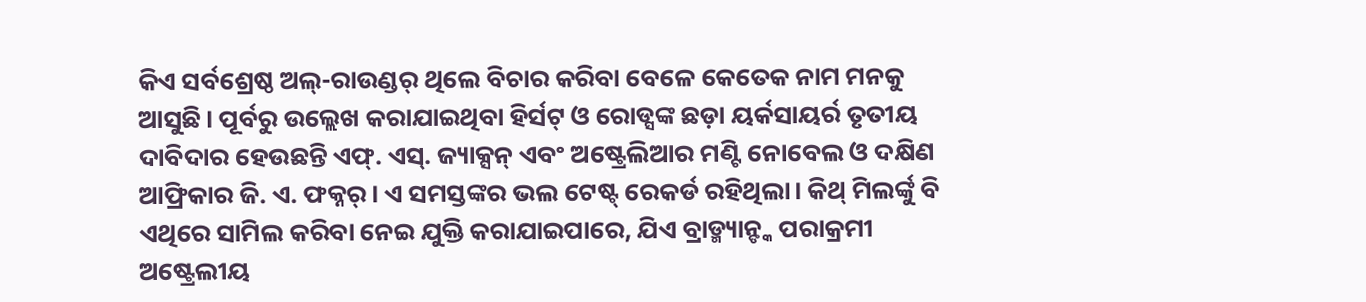କିଏ ସର୍ବଶ୍ରେଷ୍ଠ ଅଲ୍-ରାଉଣ୍ଡର୍ ଥିଲେ ବିଚାର କରିବା ବେଳେ କେତେକ ନାମ ମନକୁ ଆସୁଛି। ପୂର୍ବରୁ ଉଲ୍ଲେଖ କରାଯାଇଥିବା ହିର୍ସଟ୍ ଓ ରୋଡ୍ସଙ୍କ ଛଡ଼ା ୟର୍କସାୟର୍ର ତୃତୀୟ ଦାବିଦାର ହେଉଛନ୍ତି ଏଫ୍. ଏସ୍. ଜ୍ୟାକ୍ସନ୍ ଏବଂ ଅଷ୍ଟ୍ରେଲିଆର ମଣ୍ଟି ନୋବେଲ ଓ ଦକ୍ଷିଣ ଆଫ୍ରିକାର ଜି. ଏ. ଫକ୍ନର୍। ଏ ସମସ୍ତଙ୍କର ଭଲ ଟେଷ୍ଟ୍ ରେକର୍ଡ ରହିଥିଲା। କିଥ୍ ମିଲର୍ଙ୍କୁ ବି ଏଥିରେ ସାମିଲ କରିବା ନେଇ ଯୁକ୍ତି କରାଯାଇପାରେ, ଯିଏ ବ୍ରାଡ୍ମ୍ୟାନ୍ଙ୍କ ପରାକ୍ରମୀ ଅଷ୍ଟ୍ରେଲୀୟ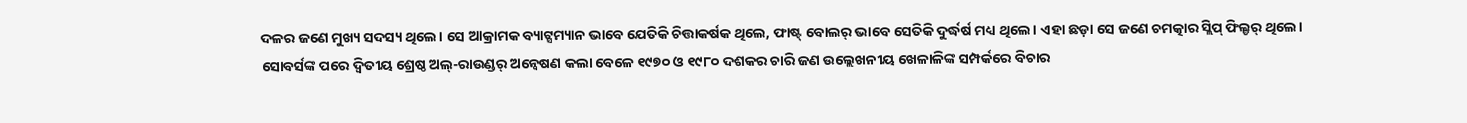ଦଳର ଜଣେ ମୁଖ୍ୟ ସଦସ୍ୟ ଥିଲେ। ସେ ଆକ୍ରାମକ ବ୍ୟାଟ୍ସମ୍ୟାନ ଭାବେ ଯେତିକି ଚିତ୍ତାକର୍ଷକ ଥିଲେ, ଫାଷ୍ଟ୍ ବୋଲର୍ ଭାବେ ସେତିକି ଦୁର୍ଦ୍ଧର୍ଷ ମଧ୍ୟ ଥିଲେ। ଏହା ଛଡ଼ା ସେ ଜଣେ ଚମତ୍କାର ସ୍ଲିପ୍ ଫିଲ୍ଡର୍ ଥିଲେ।
ସୋବର୍ସଙ୍କ ପରେ ଦ୍ବିତୀୟ ଶ୍ରେଷ୍ଠ ଅଲ୍-ରାଉଣ୍ଡର୍ ଅନ୍ବେଷଣ କଲା ବେଳେ ୧୯୭୦ ଓ ୧୯୮୦ ଦଶକର ଚାରି ଜଣ ଉଲ୍ଲେଖନୀୟ ଖେଳାଳିଙ୍କ ସମ୍ପର୍କରେ ବିଚାର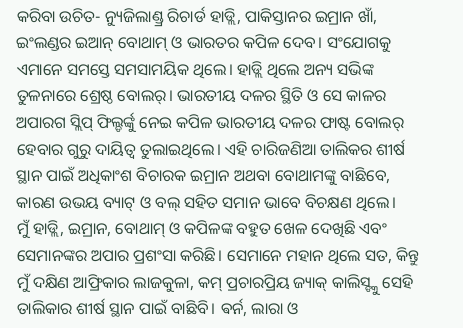କରିବା ଉଚିତ- ନ୍ୟୁଜିଲାଣ୍ଡ୍ର ରିଚାର୍ଡ ହାଡ୍ଲି, ପାକିସ୍ତାନର ଇମ୍ରାନ ଖାଁ, ଇଂଲଣ୍ଡର ଇଆନ୍ ବୋଥାମ୍ ଓ ଭାରତର କପିଳ ଦେବ। ସଂଯୋଗକୁ ଏମାନେ ସମସ୍ତେ ସମସାମୟିକ ଥିଲେ। ହାଡ୍ଲି ଥିଲେ ଅନ୍ୟ ସଭିଙ୍କ ତୁଳନାରେ ଶ୍ରେଷ୍ଠ ବୋଲର୍। ଭାରତୀୟ ଦଳର ସ୍ଥିତି ଓ ସେ କାଳର ଅପାରଗ ସ୍ଲିପ୍ ଫିଲ୍ଡର୍ଙ୍କୁ ନେଇ କପିଳ ଭାରତୀୟ ଦଳର ଫାଷ୍ଟ ବୋଲର୍ ହେବାର ଗୁରୁ ଦାୟିତ୍ବ ତୁଲାଇଥିଲେ। ଏହି ଚାରିଜଣିଆ ତାଲିକର ଶୀର୍ଷ ସ୍ଥାନ ପାଇଁ ଅଧିକାଂଶ ବିଚାରକ ଇମ୍ରାନ ଅଥବା ବୋଥାମଙ୍କୁ ବାଛିବେ, କାରଣ ଉଭୟ ବ୍ୟାଟ୍ ଓ ବଲ୍ ସହିତ ସମାନ ଭାବେ ବିଚକ୍ଷଣ ଥିଲେ।
ମୁଁ ହାଡ୍ଲି, ଇମ୍ରାନ, ବୋଥାମ୍ ଓ କପିଳଙ୍କ ବହୁତ ଖେଳ ଦେଖିଛି ଏବଂ ସେମାନଙ୍କର ଅପାର ପ୍ରଶଂସା କରିଛି। ସେମାନେ ମହାନ ଥିଲେ ସତ, କିନ୍ତୁ ମୁଁ ଦକ୍ଷିଣ ଆଫ୍ରିକାର ଲାଜକୁଳା, କମ୍ ପ୍ରଚାରପ୍ରିୟ ଜ୍ୟାକ୍ କାଲିସ୍ଙ୍କୁ ସେହି ତାଲିକାର ଶୀର୍ଷ ସ୍ଥାନ ପାଇଁ ବାଛିବି। ଵର୍ନ, ଲାରା ଓ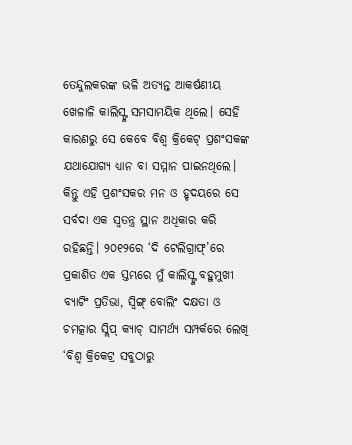ତେନ୍ଦୁଲକରଙ୍କ ଭଳି ଅତ୍ୟନ୍ତ ଆକର୍ଷଣୀୟ ଖେଳାଳି କାଲିସ୍ଙ୍କ ସମସାମୟିକ ଥିଲେ। ସେହି କାରଣରୁ ସେ କେବେ ବିଶ୍ବ କ୍ରିକେଟ୍ ପ୍ରଶଂସକଙ୍କ ଯଥାଯୋଗ୍ୟ ଧ୍ୟାନ ବା ସମ୍ମାନ ପାଇନଥିଲେ। କିନ୍ତୁ ଏହି ପ୍ରଶଂସକର ମନ ଓ ହୃଦୟରେ ସେ ସର୍ବଦା ଏକ ସ୍ବତନ୍ତ୍ର ସ୍ଥାନ ଅଧିକାର କରି ରହିଛନ୍ତି। ୨୦୧୨ରେ ‘ଦି ଟେଲିଗ୍ରାଫ୍’ରେ ପ୍ରକାଶିତ ଏକ ସ୍ତମ୍ଭରେ ମୁଁ କାଲିସ୍ଙ୍କ ବହୁମୁଖୀ ବ୍ୟାଟିଂ ପ୍ରତିଭା, ସ୍ବିଙ୍ଗ୍ ବୋଲିଂ ଦକ୍ଷତା ଓ ଚମତ୍କାର ସ୍ଲିପ୍ କ୍ୟାଚ୍ ସାମର୍ଥ୍ୟ ସମ୍ପର୍କରେ ଲେଖି ‘ବିଶ୍ବ କ୍ରିକେଟ୍ର ସବୁଠାରୁ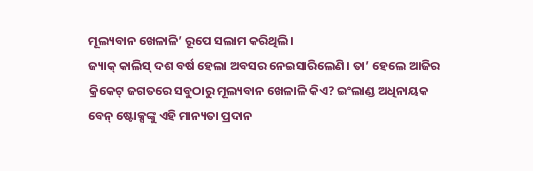ମୂଲ୍ୟବାନ ଖେଳାଳି’ ରୂପେ ସଲାମ କରିଥିଲି।
ଜ୍ୟାକ୍ କାଲିସ୍ ଦଶ ବର୍ଷ ହେଲା ଅବସର ନେଇସାରିଲେଣି। ତା’ ହେଲେ ଆଜିର କ୍ରିକେଟ୍ ଜଗତରେ ସବୁଠାରୁ ମୂଲ୍ୟବାନ ଖେଳାଳି କିଏ? ଇଂଲାଣ୍ଡ ଅଧିନାୟକ ବେନ୍ ଷ୍ଟୋକ୍ସଙ୍କୁ ଏହି ମାନ୍ୟତା ପ୍ରଦାନ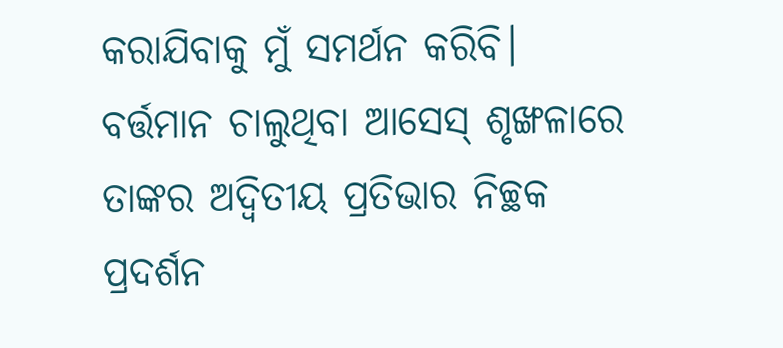କରାଯିବାକୁ ମୁଁ ସମର୍ଥନ କରିବି। ବର୍ତ୍ତମାନ ଚାଲୁଥିବା ଆସେସ୍ ଶୃଙ୍ଖଳାରେ ତାଙ୍କର ଅଦ୍ବିତୀୟ ପ୍ରତିଭାର ନିଚ୍ଛକ ପ୍ରଦର୍ଶନ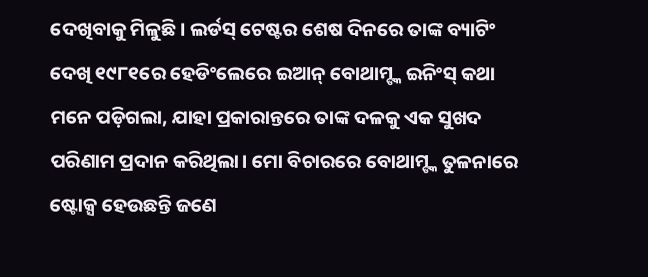ଦେଖିବାକୁ ମିଳୁଛି। ଲର୍ଡସ୍ ଟେଷ୍ଟର ଶେଷ ଦିନରେ ତାଙ୍କ ବ୍ୟାଟିଂ ଦେଖି ୧୯୮୧ରେ ହେଡିଂଲେରେ ଇଆନ୍ ବୋଥାମ୍ଙ୍କ ଇନିଂସ୍ କଥା ମନେ ପଡ଼ିଗଲା, ଯାହା ପ୍ରକାରାନ୍ତରେ ତାଙ୍କ ଦଳକୁ ଏକ ସୁଖଦ ପରିଣାମ ପ୍ରଦାନ କରିଥିଲା। ମୋ ବିଚାରରେ ବୋଥାମ୍ଙ୍କ ତୁଳନାରେ ଷ୍ଟୋକ୍ସ ହେଉଛନ୍ତି ଜଣେ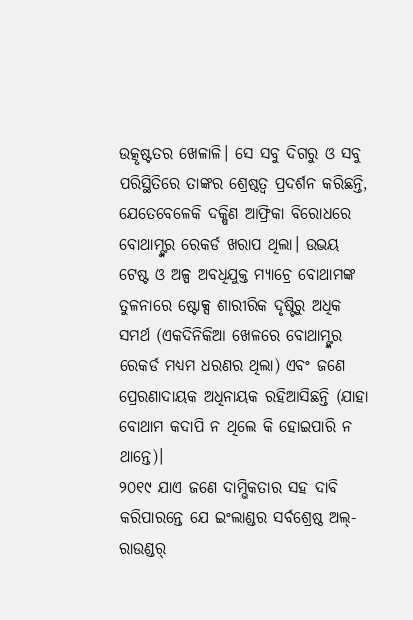ଉତ୍କୃଷ୍ଟତର ଖେଳାଳି। ସେ ସବୁ ଦିଗରୁ ଓ ସବୁ ପରିସ୍ଥିତିରେ ତାଙ୍କର ଶ୍ରେଷ୍ଠତ୍ବ ପ୍ରଦର୍ଶନ କରିଛନ୍ତି, ଯେତେବେଳେକି ଦକ୍ଷିଣ ଆଫ୍ରିକା ବିରୋଧରେ ବୋଥାମ୍ଙ୍କର ରେକର୍ଡ ଖରାପ ଥିଲା। ଉଭୟ ଟେଷ୍ଟ ଓ ଅଳ୍ପ ଅବଧିଯୁକ୍ତ ମ୍ୟାଚ୍ରେ ବୋଥାମଙ୍କ ତୁଳନାରେ ଷ୍ଟୋକ୍ସ ଶାରୀରିକ ଦୃଷ୍ଟିରୁ ଅଧିକ ସମର୍ଥ (ଏକଦିନିକିଆ ଖେଳରେ ବୋଥାମ୍ଙ୍କର ରେକର୍ଡ ମଧ୍ୟମ ଧରଣର ଥିଲା) ଏବଂ ଜଣେ ପ୍ରେରଣାଦାୟକ ଅଧିନାୟକ ରହିଆସିଛନ୍ତି (ଯାହା ବୋଥାମ କଦାପି ନ ଥିଲେ କି ହୋଇପାରି ନ ଥାନ୍ତେ)।
୨୦୧୯ ଯାଏ ଜଣେ ଦାମ୍ଭିକତାର ସହ ଦାବି କରିପାରନ୍ତେ ଯେ ଇଂଲାଣ୍ଡର ସର୍ବଶ୍ରେଷ୍ଠ ଅଲ୍-ରାଉଣ୍ଡର୍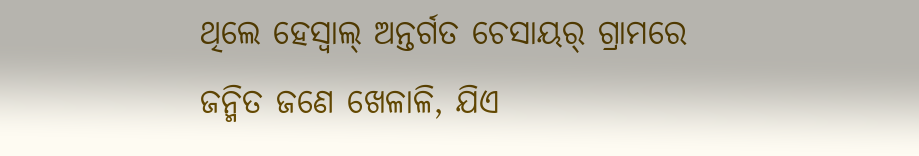ଥିଲେ ହେସ୍ଵାଲ୍ ଅନ୍ତର୍ଗତ ଚେସାୟର୍ ଗ୍ରାମରେ ଜନ୍ମିତ ଜଣେ ଖେଳାଳି, ଯିଏ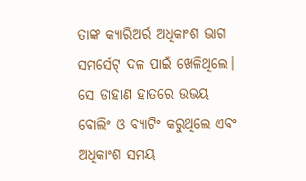ତାଙ୍କ କ୍ୟାରିଅର୍ର ଅଧିକାଂଶ ଭାଗ ସମର୍ସେଟ୍ ଦଳ ପାଇଁ ଖେଳିଥିଲେ। ସେ ଡାହାଣ ହାତରେ ଉଭୟ ବୋଲିଂ ଓ ବ୍ୟାଟିଂ କରୁଥିଲେ ଏବଂ ଅଧିକାଂଶ ସମୟ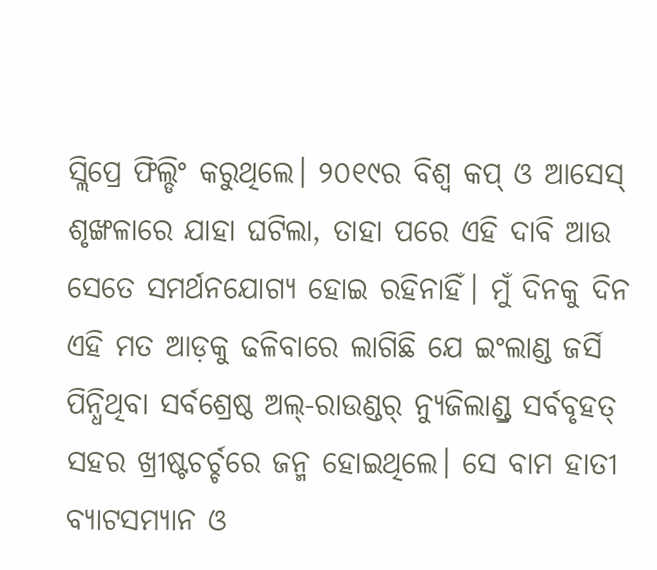ସ୍ଲିପ୍ରେ ଫିଲ୍ଡିଂ କରୁଥିଲେ। ୨୦୧୯ର ବିଶ୍ବ କପ୍ ଓ ଆସେସ୍ ଶୃଙ୍ଖଳାରେ ଯାହା ଘଟିଲା, ତାହା ପରେ ଏହି ଦାବି ଆଉ ସେତେ ସମର୍ଥନଯୋଗ୍ୟ ହୋଇ ରହିନାହିଁ। ମୁଁ ଦିନକୁ ଦିନ ଏହି ମତ ଆଡ଼କୁ ଢଳିବାରେ ଲାଗିଛି ଯେ ଇଂଲାଣ୍ଡ ଜର୍ସି ପିନ୍ଧିଥିବା ସର୍ବଶ୍ରେଷ୍ଠ ଅଲ୍-ରାଉଣ୍ଡର୍ ନ୍ୟୁଜିଲାଣ୍ଡ୍ର ସର୍ବବୃହତ୍ ସହର ଖ୍ରୀଷ୍ଟଚର୍ଚ୍ଚରେ ଜନ୍ମ ହୋଇଥିଲେ। ସେ ବାମ ହାତୀ ବ୍ୟାଟସମ୍ୟାନ ଓ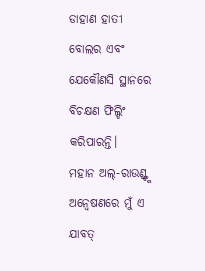ଡାହାଣ ହାତୀ ବୋଲର ଏବଂ ଯେକୌଣସି ସ୍ଥାନରେ ବିଚକ୍ଷଣ ଫିଲ୍ଡିଂ କରିପାରନ୍ତି।
ମହାନ ଅଲ୍-ରାଉଣ୍ଡ୍ଙ୍କ ଅନ୍ବେଷଣରେ ମୁଁ ଏ ଯାବତ୍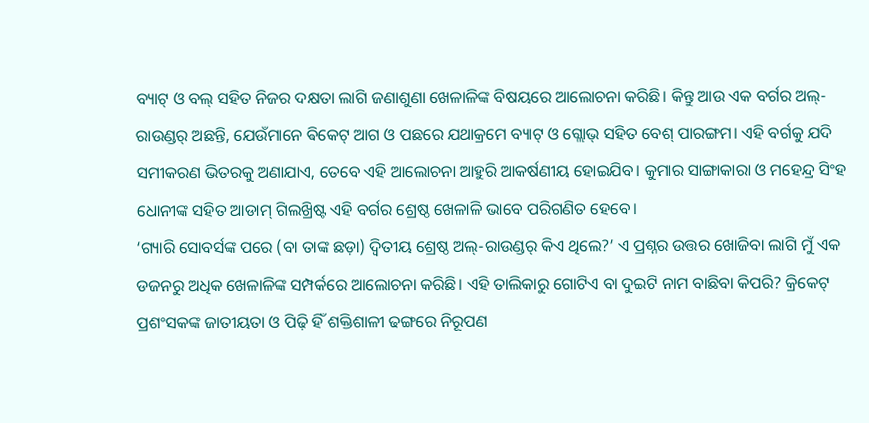ବ୍ୟାଟ୍ ଓ ବଲ୍ ସହିତ ନିଜର ଦକ୍ଷତା ଲାଗି ଜଣାଶୁଣା ଖେଳାଳିଙ୍କ ବିଷୟରେ ଆଲୋଚନା କରିଛି। କିନ୍ତୁ ଆଉ ଏକ ବର୍ଗର ଅଲ୍-ରାଉଣ୍ଡର୍ ଅଛନ୍ତି, ଯେଉଁମାନେ ଵିକେଟ୍ ଆଗ ଓ ପଛରେ ଯଥାକ୍ରମେ ବ୍ୟାଟ୍ ଓ ଗ୍ଲୋଭ୍ ସହିତ ବେଶ୍ ପାରଙ୍ଗମ। ଏହି ବର୍ଗକୁ ଯଦି ସମୀକରଣ ଭିତରକୁ ଅଣାଯାଏ, ତେବେ ଏହି ଆଲୋଚନା ଆହୁରି ଆକର୍ଷଣୀୟ ହୋଇଯିବ। କୁମାର ସାଙ୍ଗାକାରା ଓ ମହେନ୍ଦ୍ର ସିଂହ ଧୋନୀଙ୍କ ସହିତ ଆଡାମ୍ ଗିଲଖ୍ରିଷ୍ଟ ଏହି ବର୍ଗର ଶ୍ରେଷ୍ଠ ଖେଳାଳି ଭାବେ ପରିଗଣିତ ହେବେ।
‘ଗ୍ୟାରି ସୋବର୍ସଙ୍କ ପରେ (ବା ତାଙ୍କ ଛଡ଼ା) ଦ୍ବିତୀୟ ଶ୍ରେଷ୍ଠ ଅଲ୍-ରାଉଣ୍ଡର୍ କିଏ ଥିଲେ?’ ଏ ପ୍ରଶ୍ନର ଉତ୍ତର ଖୋଜିବା ଲାଗି ମୁଁ ଏକ ଡଜନରୁ ଅଧିକ ଖେଳାଳିଙ୍କ ସମ୍ପର୍କରେ ଆଲୋଚନା କରିଛି। ଏହି ତାଲିକାରୁ ଗୋଟିଏ ବା ଦୁଇଟି ନାମ ବାଛିବା କିପରି? କ୍ରିକେଟ୍ ପ୍ରଶଂସକଙ୍କ ଜାତୀୟତା ଓ ପିଢ଼ି ହିଁ ଶକ୍ତିଶାଳୀ ଢଙ୍ଗରେ ନିରୂପଣ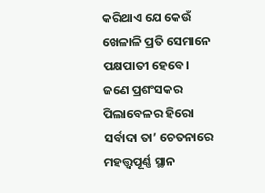କରିଥାଏ ଯେ କେଉଁ ଖେଳାଳି ପ୍ରତି ସେମାନେ ପକ୍ଷପାତୀ ହେବେ। ଜଣେ ପ୍ରଶଂସକର ପିଲାବେଳର ହିରୋ ସର୍ବାଦା ତା’ ଚେତନାରେ ମହତ୍ତ୍ବପୂର୍ଣ୍ଣ ସ୍ଥାନ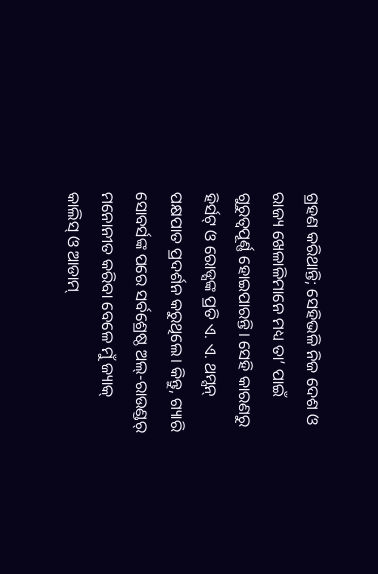ଗ୍ରହଣ କରିଥାନ୍ତି; ସେହିଭଳି ନିଜ ଦେଶ ଓ ରାଜ୍ୟ ଖେଳାଳିମାନେ ମଧ୍ୟ ତା’ ପାଇଁ ଗୁରୁତ୍ବପୂର୍ଣ୍ଣ ହୋଇପାରନ୍ତି। ସେହି କାରଣରୁ ହିର୍ସଟ୍ ଓ ରୋଡ୍ସଙ୍କ ପ୍ରତି ଏ. ଏ. ଥମ୍ସନ୍ ପକ୍ଷପାତ ପ୍ରଦର୍ଶନ କରୁଥିଲେ। କିନ୍ତୁ, ଗ୍ୟାରି ସୋବର୍ସଙ୍କ ପରେ ସର୍ବଶ୍ରେଷ୍ଠ ଅଲ୍-ରାଉଣ୍ଡର୍ ମନୋନୀତ କରିବା ବେଳେ ମୁଁ ଜ୍ୟାକ୍ କାଲିସ୍ ଓ ଆଡାମ୍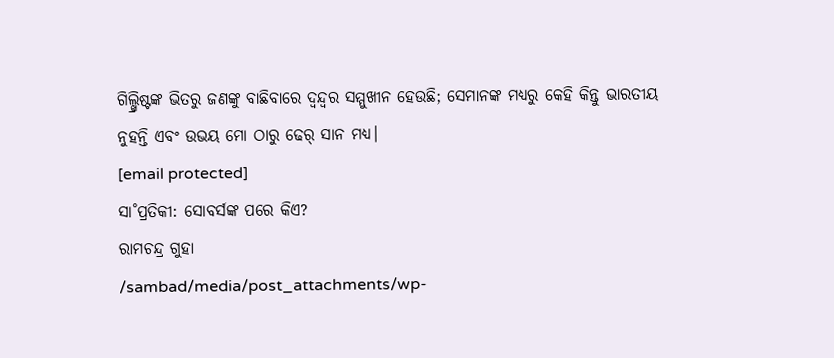ଗିଲ୍ଖ୍ରିଷ୍ଟଙ୍କ ଭିତରୁ ଜଣଙ୍କୁ ବାଛିବାରେ ଦ୍ବନ୍ଦ୍ବର ସମ୍ମୁଖୀନ ହେଉଛି; ସେମାନଙ୍କ ମଧ୍ୟରୁ କେହି କିନ୍ତୁ ଭାରତୀୟ ନୁହନ୍ତି ଏବଂ ଉଭୟ ମୋ ଠାରୁ ଢେର୍ ସାନ ମଧ୍ୟ।
[email protected]
ସା˚ପ୍ରତିକୀ: ସୋବର୍ସଙ୍କ ପରେ କିଏ?
ରାମଚନ୍ଦ୍ର ଗୁହା
/sambad/media/post_attachments/wp-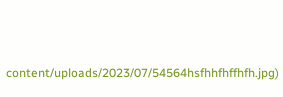content/uploads/2023/07/54564hsfhhfhffhfh.jpg)